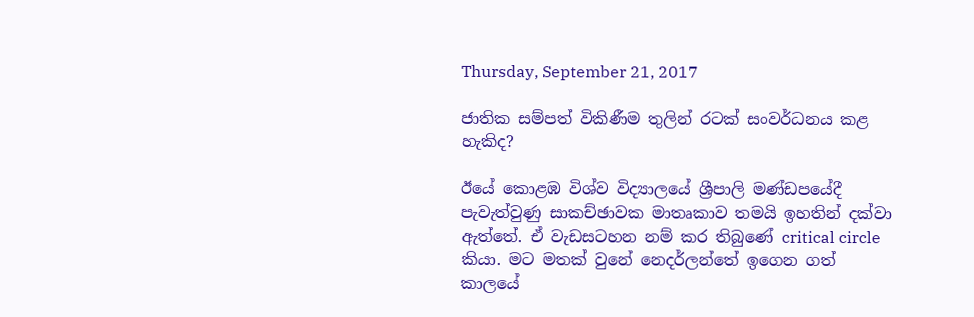Thursday, September 21, 2017

ජාතික සම්පත් විකිණීම තුලින් රටක් සංවර්ධනය කළ හැකිද?

ඊයේ කොළඹ විශ්ව විද්‍යාලයේ ශ්‍රීපාලි මණ්ඩපයේදී පැවැත්වුණු සාකච්ඡාවක මාතෘකාව තමයි ඉහතින් දක්වා ඇත්තේ. ඒ වැඩසටහන නම් කර තිබුණේ critical circle කියා. මට මතක් වුනේ නෙදර්ලන්තේ ඉගෙන ගත් කාලයේ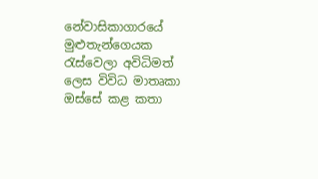නේවාසිකාගාරයේ මුළුතැන්ගෙයක රැස්වෙලා අවිධිමත් ලෙස විවිධ මාතෘකා ඔස්සේ කළ කතා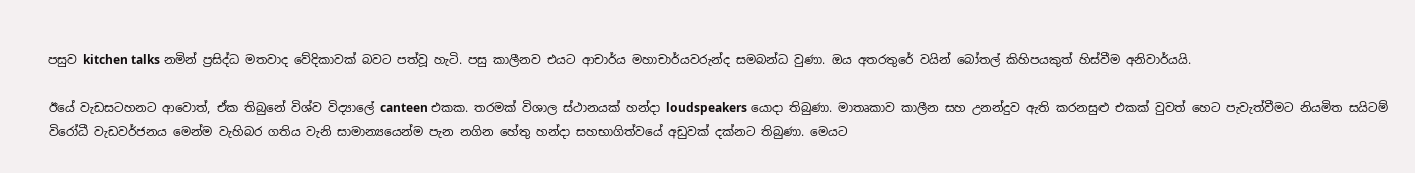පසුව kitchen talks නමින් ප්‍රසිද්ධ මතවාද වේදිකාවක් බවට පත්වූ හැටි. පසු කාලීනව එයට ආචාර්ය මහාචාර්යවරුන්ද සමබන්ධ වුණා. ඔය අතරතුරේ වයින් බෝතල් කිහිපයකුත් හිස්වීම අනිවාර්යයි.

ඊයේ වැඩසටහනට ආවොත්, ඒක තිබුනේ විශ්ව විද්‍යාලේ canteen එකක. තරමක් විශාල ස්ථානයක් හන්දා loudspeakers යොදා තිබුණා. මාතෘකාව කාලීන සහ උනන්දුව ඇති කරනසුළු එකක් වුවත් හෙට පැවැත්වීමට නියමිත සයිටම් විරෝධී වැඩවර්ජනය මෙන්ම වැහිබර ගතිය වැනි සාමාන්‍යයෙන්ම පැන නගින හේතු හන්දා සහභාගිත්වයේ අඩුවක් දක්නට තිබුණා. මෙයට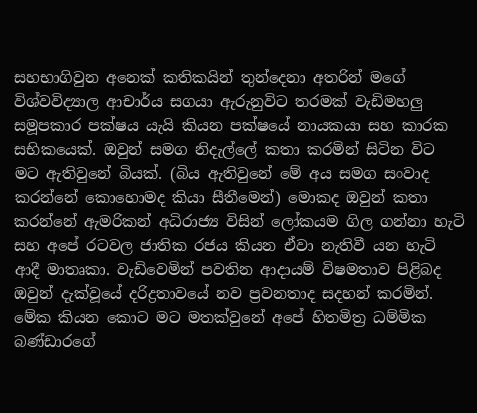සහභාගිවුන අනෙක් කතිකයින් තුන්දෙනා අතරින් මගේ විශ්වවිද්‍යාල ආචාර්ය සගයා ඇරුනුවිට තරමක් වැඩිමහලු සමූපකාර පක්ෂය යැයි කියන පක්ෂයේ නායකයා සහ කාරක සභිකයෙක්. ඔවුන් සමග නිදැල්ලේ කතා කරමින් සිටින විට මට ඇතිවුනේ බියක්. (බිය ඇතිවුනේ මේ අය සමග සංවාද කරන්නේ කොහොමද කියා සීතීමෙන්) මොකද ඔවුන් කතා කරන්නේ ඇමරිකන් අධිරාජ්‍ය විසින් ලෝකයම ගිල ගන්නා හැටි සහ අපේ රටවල ජාතික රජය කියන ඒවා නැතිවී යන හැටි ආදී මාතෘකා. වැඩිවෙමින් පවතින ආදායම් විෂමතාව පිළිබද ඔවුන් දැක්වූයේ දරිද්‍රතාවයේ නව ප්‍රවනතාද සදහන් කරමින්. මේක කියන කොට මට මතක්වුනේ අපේ හිතමිත්‍ර ධම්මික බණ්ඩාරගේ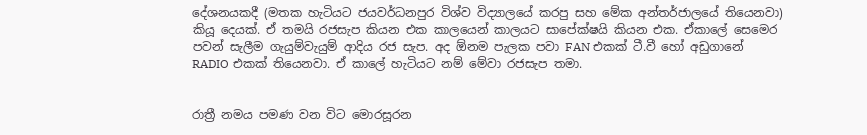දේශනයකදී (මතක හැටියට ජයවර්ධනපුර විශ්ව විද්‍යාලයේ කරපු සහ මේක අන්තර්ජාලයේ තියෙනවා) කියූ දෙයක්. ඒ තමයි රජසැප කියන එක කාලයෙන් කාලයට සාපේක්ෂයි කියන එක. ඒකාලේ සෙමෙර පවන් සැලීම ගැයුම්වැයුම් ආදිය රජ සැප. අද ඕනම පැලක පවා FAN එකක් ටී.වී හෝ අඩුගානේ RADIO එකක් තියෙනවා. ඒ කාලේ හැටියට නම් මේවා රජසැප තමා.


රාත්‍රී නමය පමණ වන විට මොරසූරන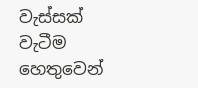වැස්සක් වැටීම හෙතුවෙන්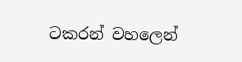ටකරන් වහලෙන්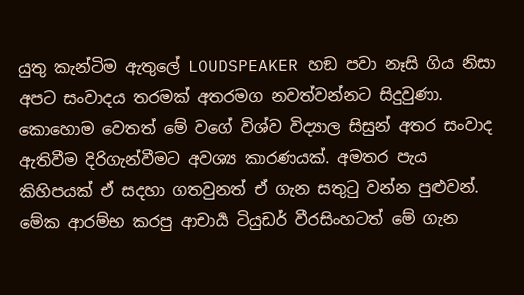යුතු කැන්ටිම ඇතුලේ LOUDSPEAKER හඞ පවා නෑසි ගිය නිසා අපට සංවාදය තරමක් අතරමග නවත්වන්නට සිදුවුණා. කොහොම වෙතත් මේ වගේ විශ්ව විද්‍යාල සිසුන් අතර සංවාද ඇතිවීම දිරිගැන්වීමට අවශ්‍ය කාරණයක්. අමතර පැය කිහිපයක් ඒ සදහා ගතවුනත් ඒ ගැන සතුටු වන්න පුළුවන්. මේක ආරම්භ කරපු ආචාර්‍ය ටියුඩර් වීරසිංහටත් මේ ගැන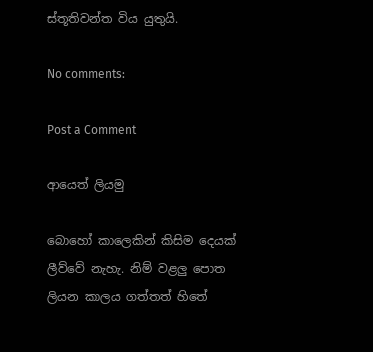ස්තූතිවන්ත විය යුතුයි.

No comments:

Post a Comment

ආයෙත් ලියමු

බොහෝ කාලෙකින් කිසිම දෙයක් ලීව්වේ නැහැ. නිම් වළලු පොත ලියන කාලය ගත්තත් හිතේ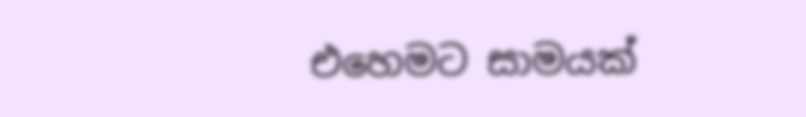එහෙමට සාමයක්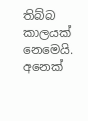තිබ්බ කාලයක් නෙමෙයි. අනෙක්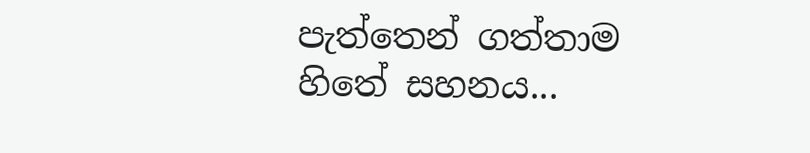පැත්තෙන් ගත්තාම හිතේ සහනය...